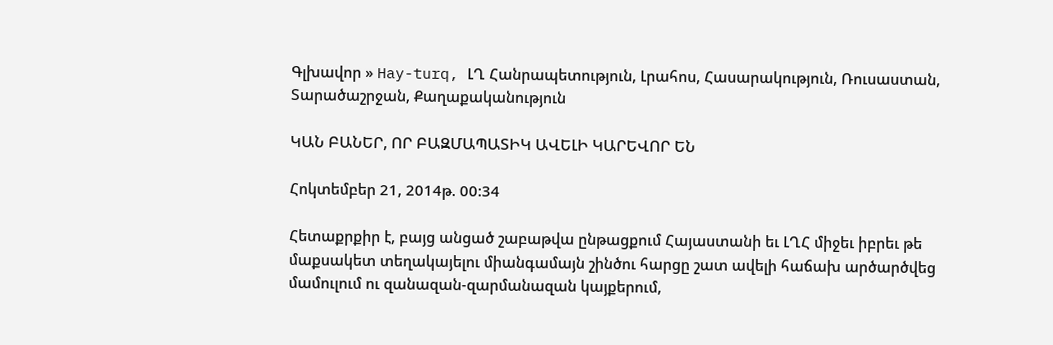Գլխավոր » Hay-turq, ԼՂ Հանրապետություն, Լրահոս, Հասարակություն, Ռուսաստան, Տարածաշրջան, Քաղաքականություն

ԿԱՆ ԲԱՆԵՐ, ՈՐ ԲԱԶՄԱՊԱՏԻԿ ԱՎԵԼԻ ԿԱՐԵՎՈՐ ԵՆ

Հոկտեմբեր 21, 2014թ. 00:34

Հետաքրքիր է, բայց անցած շաբաթվա ընթացքում Հայաստանի եւ ԼՂՀ միջեւ իբրեւ թե մաքսակետ տեղակայելու միանգամայն շինծու հարցը շատ ավելի հաճախ արծարծվեց մամուլում ու զանազան-զարմանազան կայքերում,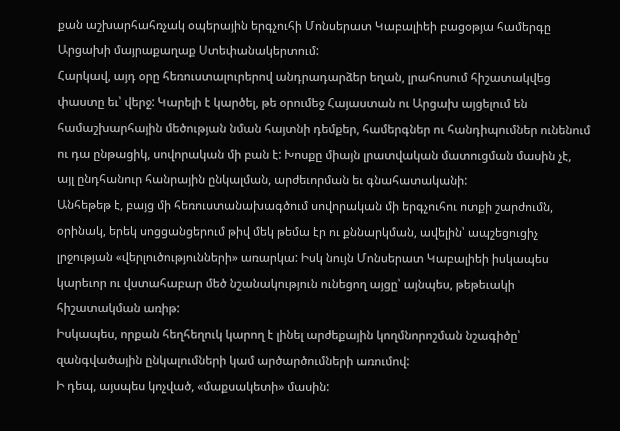քան աշխարհահռչակ օպերային երգչուհի Մոնսերատ Կաբալիեի բացօթյա համերգը Արցախի մայրաքաղաք Ստեփանակերտում:
Հարկավ, այդ օրը հեռուստալուրերով անդրադարձեր եղան, լրահոսում հիշատակվեց փաստը եւ՝ վերջ: Կարելի է կարծել, թե օրումեջ Հայաստան ու Արցախ այցելում են համաշխարհային մեծության նման հայտնի դեմքեր, համերգներ ու հանդիպումներ ունենում ու դա ընթացիկ, սովորական մի բան է: Խոսքը միայն լրատվական մատուցման մասին չէ, այլ ընդհանուր հանրային ընկալման, արժեւորման եւ գնահատականի:
Անհեթեթ է, բայց մի հեռուստանախագծում սովորական մի երգչուհու ոտքի շարժումն, օրինակ, երեկ սոցցանցերում թիվ մեկ թեմա էր ու քննարկման, ավելին՝ ապշեցուցիչ լրջության «վերլուծությունների» առարկա: Իսկ նույն Մոնսերատ Կաբալիեի իսկապես կարեւոր ու վստահաբար մեծ նշանակություն ունեցող այցը՝ այնպես, թեթեւակի հիշատակման առիթ:
Իսկապես, որքան հեղհեղուկ կարող է լինել արժեքային կողմնորոշման նշագիծը՝ զանգվածային ընկալումների կամ արծարծումների առումով:
Ի դեպ, այսպես կոչված, «մաքսակետի» մասին: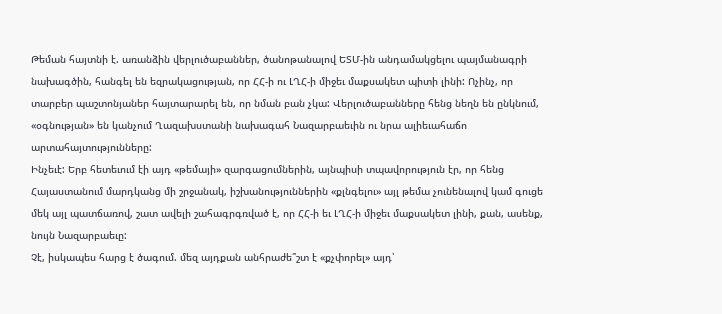Թեման հայտնի է. առանձին վերլուծաբաններ, ծանոթանալով ԵՏՄ-ին անդամակցելու պայմանագրի նախագծին, հանգել են եզրակացության, որ ՀՀ-ի ու ԼՂՀ-ի միջեւ մաքսակետ պիտի լինի: Ոչինչ, որ տարբեր պաշտոնյաներ հայտարարել են, որ նման բան չկա: Վերլուծաբանները հենց նեղն են ընկնում, «օգնության» են կանչում Ղազախստանի նախագահ Նազարբաեւին ու նրա ալիեւահաճո արտահայտությունները:
Ինչեւէ: Երբ հետեւում էի այդ «թեմայի» զարգացումներին, այնպիսի տպավորություն էր, որ հենց Հայաստանում մարդկանց մի շրջանակ, իշխանություններին «քլնգելու» այլ թեմա չունենալով կամ գուցե մեկ այլ պատճառով, շատ ավելի շահագրգռված է, որ ՀՀ-ի եւ ԼՂՀ-ի միջեւ մաքսակետ լինի, քան, ասենք, նույն Նազարբաեւը:
Չէ, իսկապես հարց է ծագում. մեզ այդքան անհրաժե՞շտ է «քչփորել» այդ՝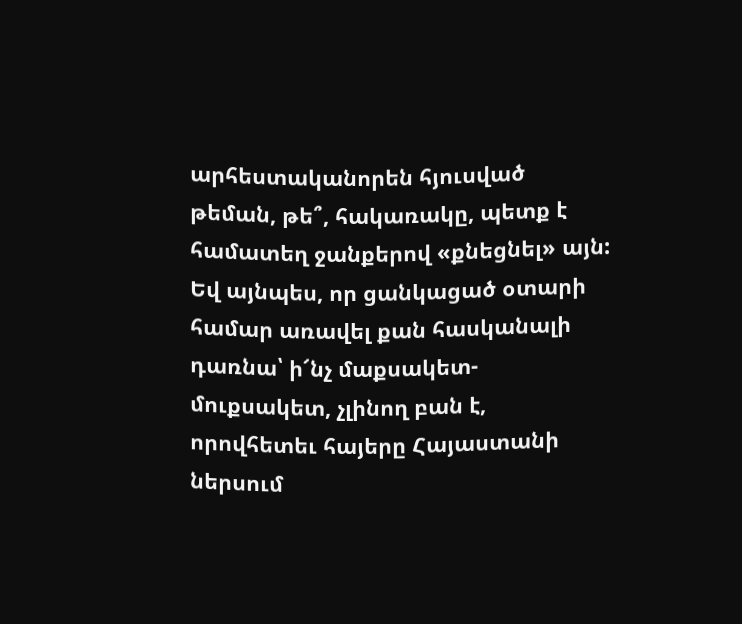արհեստականորեն հյուսված թեման, թե՞, հակառակը, պետք է համատեղ ջանքերով «քնեցնել» այն: Եվ այնպես, որ ցանկացած օտարի համար առավել քան հասկանալի դառնա՝ ի՜նչ մաքսակետ-մուքսակետ, չլինող բան է, որովհետեւ հայերը Հայաստանի ներսում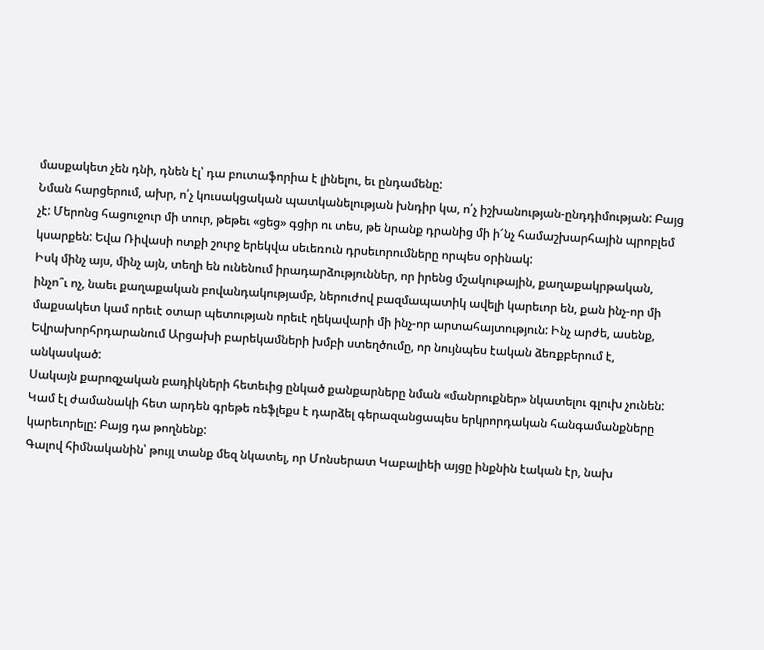մասքակետ չեն դնի, դնեն էլ՝ դա բուտաֆորիա է լինելու, եւ ընդամենը:
Նման հարցերում, ախր, ո՛չ կուսակցական պատկանելության խնդիր կա, ո՛չ իշխանության-ընդդիմության: Բայց չէ: Մերոնց հացուջուր մի տուր, թեթեւ «ցեց» գցիր ու տես, թե նրանք դրանից մի ի՜նչ համաշխարհային պրոբլեմ կսարքեն: Եվա Ռիվասի ոտքի շուրջ երեկվա սեւեռուն դրսեւորումները որպես օրինակ:
Իսկ մինչ այս, մինչ այն, տեղի են ունենում իրադարձություններ, որ իրենց մշակութային, քաղաքակրթական, ինչո՞ւ ոչ, նաեւ քաղաքական բովանդակությամբ, ներուժով բազմապատիկ ավելի կարեւոր են, քան ինչ-որ մի մաքսակետ կամ որեւէ օտար պետության որեւէ ղեկավարի մի ինչ-որ արտահայտություն: Ինչ արժե, ասենք, Եվրախորհրդարանում Արցախի բարեկամների խմբի ստեղծումը, որ նույնպես էական ձեռքբերում է, անկասկած:
Սակայն քարոզչական բադիկների հետեւից ընկած քանքարները նման «մանրուքներ» նկատելու գլուխ չունեն: Կամ էլ ժամանակի հետ արդեն գրեթե ռեֆլեքս է դարձել գերազանցապես երկրորդական հանգամանքները կարեւորելը: Բայց դա թողնենք:
Գալով հիմնականին՝ թույլ տանք մեզ նկատել, որ Մոնսերատ Կաբալիեի այցը ինքնին էական էր, նախ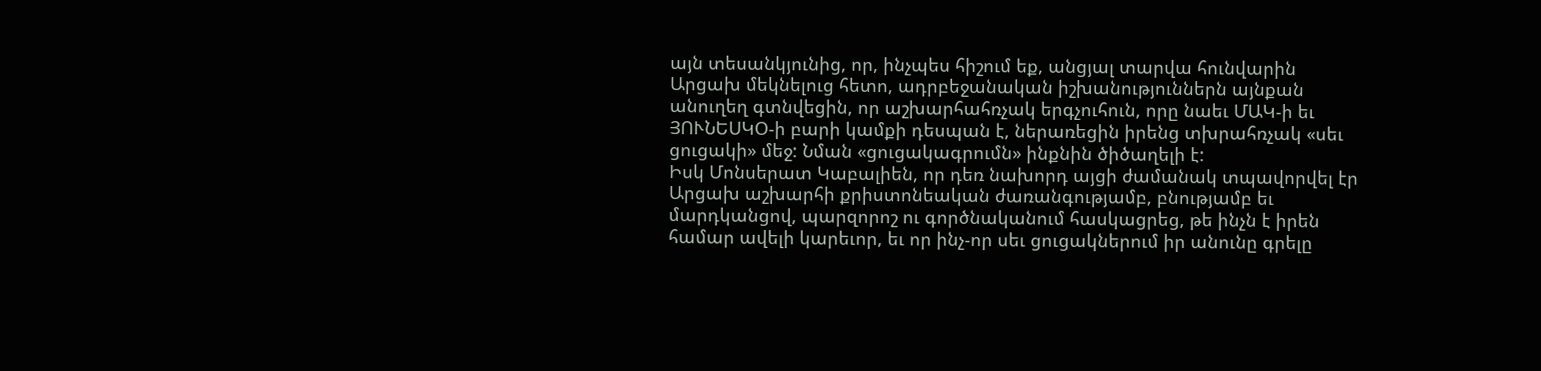այն տեսանկյունից, որ, ինչպես հիշում եք, անցյալ տարվա հունվարին Արցախ մեկնելուց հետո, ադրբեջանական իշխանություններն այնքան անուղեղ գտնվեցին, որ աշխարհահռչակ երգչուհուն, որը նաեւ ՄԱԿ-ի եւ ՅՈՒՆԵՍԿՕ-ի բարի կամքի դեսպան է, ներառեցին իրենց տխրահռչակ «սեւ ցուցակի» մեջ: Նման «ցուցակագրումն» ինքնին ծիծաղելի է:
Իսկ Մոնսերատ Կաբալիեն, որ դեռ նախորդ այցի ժամանակ տպավորվել էր Արցախ աշխարհի քրիստոնեական ժառանգությամբ, բնությամբ եւ մարդկանցով, պարզորոշ ու գործնականում հասկացրեց, թե ինչն է իրեն համար ավելի կարեւոր, եւ որ ինչ-որ սեւ ցուցակներում իր անունը գրելը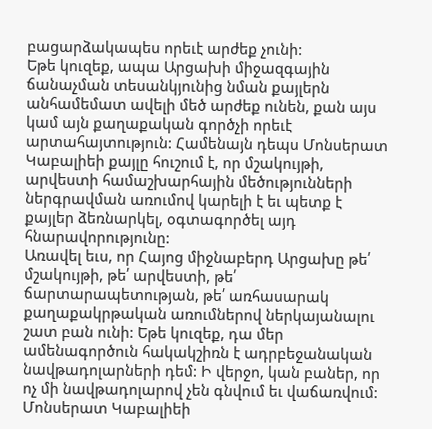բացարձակապես որեւէ արժեք չունի:
Եթե կուզեք, ապա Արցախի միջազգային ճանաչման տեսանկյունից նման քայլերն անհամեմատ ավելի մեծ արժեք ունեն, քան այս կամ այն քաղաքական գործչի որեւէ արտահայտություն: Համենայն դեպս Մոնսերատ Կաբալիեի քայլը հուշում է, որ մշակույթի, արվեստի համաշխարհային մեծությունների ներգրավման առումով կարելի է եւ պետք է քայլեր ձեռնարկել, օգտագործել այդ հնարավորությունը:
Առավել եւս, որ Հայոց միջնաբերդ Արցախը թե՛ մշակույթի, թե՛ արվեստի, թե՛ ճարտարապետության, թե՛ առհասարակ քաղաքակրթական առումներով ներկայանալու շատ բան ունի: Եթե կուզեք, դա մեր ամենագործուն հակակշիռն է ադրբեջանական նավթադոլարների դեմ: Ի վերջո, կան բաներ, որ ոչ մի նավթադոլարով չեն գնվում եւ վաճառվում:
Մոնսերատ Կաբալիեի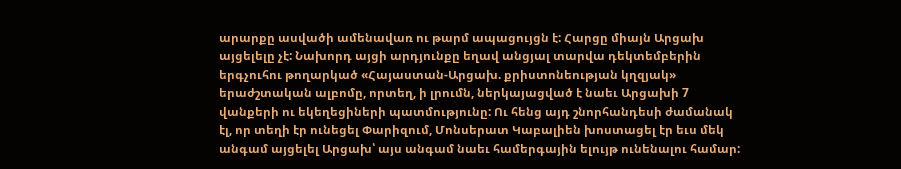արարքը ասվածի ամենավառ ու թարմ ապացույցն է: Հարցը միայն Արցախ այցելելը չէ: Նախորդ այցի արդյունքը եղավ անցյալ տարվա դեկտեմբերին երգչուհու թողարկած «Հայաստան-Արցախ. քրիստոնեության կղզյակ» երաժշտական ալբոմը, որտեղ, ի լրումն, ներկայացված է նաեւ Արցախի 7 վանքերի ու եկեղեցիների պատմությունը: Ու հենց այդ շնորհանդեսի ժամանակ էլ, որ տեղի էր ունեցել Փարիզում, Մոնսերատ Կաբալիեն խոստացել էր եւս մեկ անգամ այցելել Արցախ՝ այս անգամ նաեւ համերգային ելույթ ունենալու համար: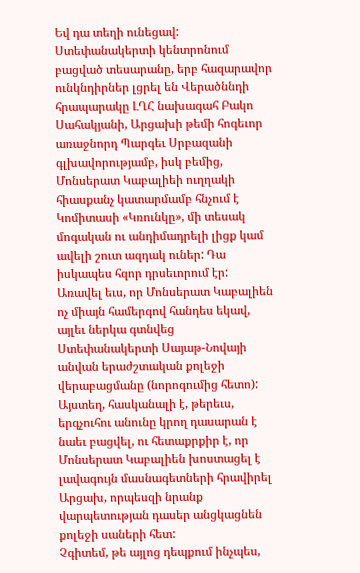Եվ դա տեղի ունեցավ: Ստեփանակերտի կենտրոնում բացված տեսարանը, երբ հազարավոր ունկնդիրներ լցրել են Վերածննդի հրապարակը ԼՂՀ նախագահ Բակո Սահակյանի, Արցախի թեմի հոգեւոր առաջնորդ Պարգեւ Սրբազանի գլխավորությամբ, իսկ բեմից, Մոնսերատ Կաբալիեի ուղղակի հիասքանչ կատարմամբ հնչում է Կոմիտասի «Կռունկը», մի տեսակ մոգական ու անդիմադրելի լիցք կամ ավելի շուտ ազդակ ուներ: Դա իսկապես հզոր դրսեւորում էր:
Առավել եւս, որ Մոնսերատ Կաբալիեն ոչ միայն համերգով հանդես եկավ, այլեւ ներկա գտնվեց Ստեփանակերտի Սայաթ-Նովայի անվան երաժշտական քոլեջի վերաբացմանը (նորոգումից հետո): Այստեղ, հասկանալի է, թերեւս, երգչուհու անունը կրող դասարան է նաեւ բացվել, ու հետաքրքիր է, որ Մոնսերատ Կաբալիեն խոստացել է լավագույն մասնագետների հրավիրել Արցախ, որպեսզի նրանք վարպետության դասեր անցկացնեն քոլեջի սաների հետ:
Չգիտեմ, թե այլոց դեպքում ինչպես,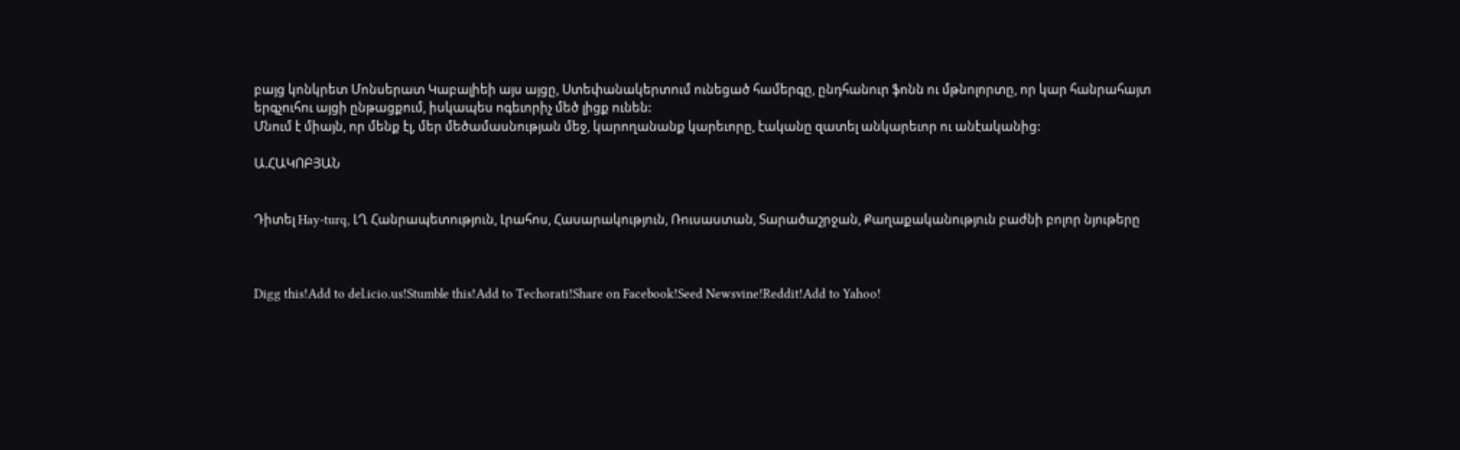բայց կոնկրետ Մոնսերատ Կաբալիեի այս այցը, Ստեփանակերտում ունեցած համերգը, ընդհանուր ֆոնն ու մթնոլորտը, որ կար հանրահայտ երգչուհու այցի ընթացքում, իսկապես ոգեւորիչ մեծ լիցք ունեն:
Մնում է միայն, որ մենք էլ, մեր մեծամասնության մեջ, կարողանանք կարեւորը, էականը զատել անկարեւոր ու անէականից:

Ա.ՀԱԿՈԲՅԱՆ


Դիտել Hay-turq, ԼՂ Հանրապետություն, Լրահոս, Հասարակություն, Ռուսաստան, Տարածաշրջան, Քաղաքականություն բաժնի բոլոր նյութերը



Digg this!Add to del.icio.us!Stumble this!Add to Techorati!Share on Facebook!Seed Newsvine!Reddit!Add to Yahoo!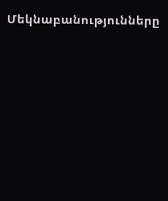Մեկնաբանությունները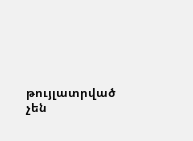թույլատրված չեն